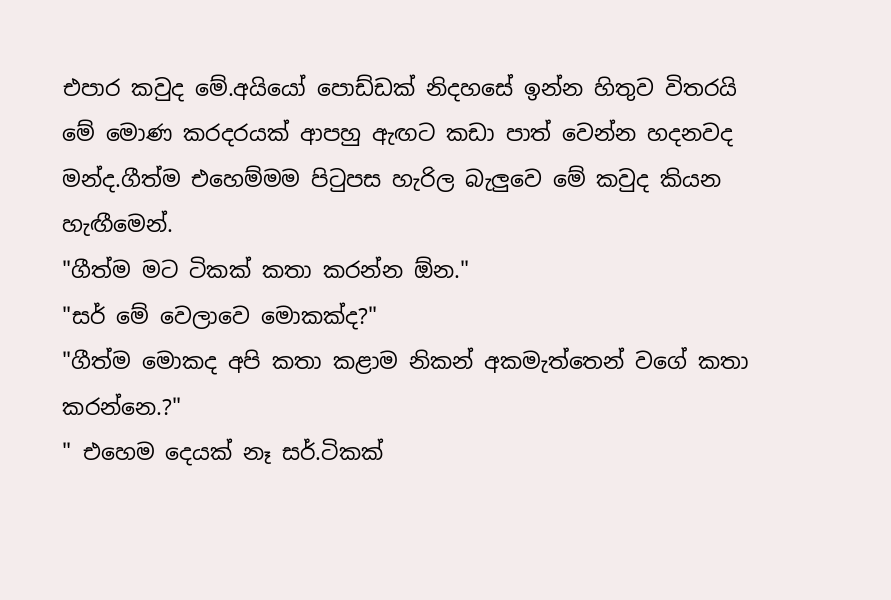එපාර කවුද මේ.අයියෝ පොඩ්ඩක් නිදහසේ ඉන්න හිතුව විතරයි මේ මොණ කරදරයක් ආපහු ඇඟට කඩා පාත් වෙන්න හදනවද මන්ද.ගීත්ම එහෙම්මම පිටුපස හැරිල බැලුවෙ මේ කවුද කියන හැඟීමෙන්.
"ගීත්ම මට ටිකක් කතා කරන්න ඕන."
"සර් මේ වෙලාවෙ මොකක්ද?"
"ගීත්ම මොකද අපි කතා කළාම නිකන් අකමැත්තෙන් වගේ කතා කරන්නෙ.?"
" එහෙම දෙයක් නෑ සර්.ටිකක්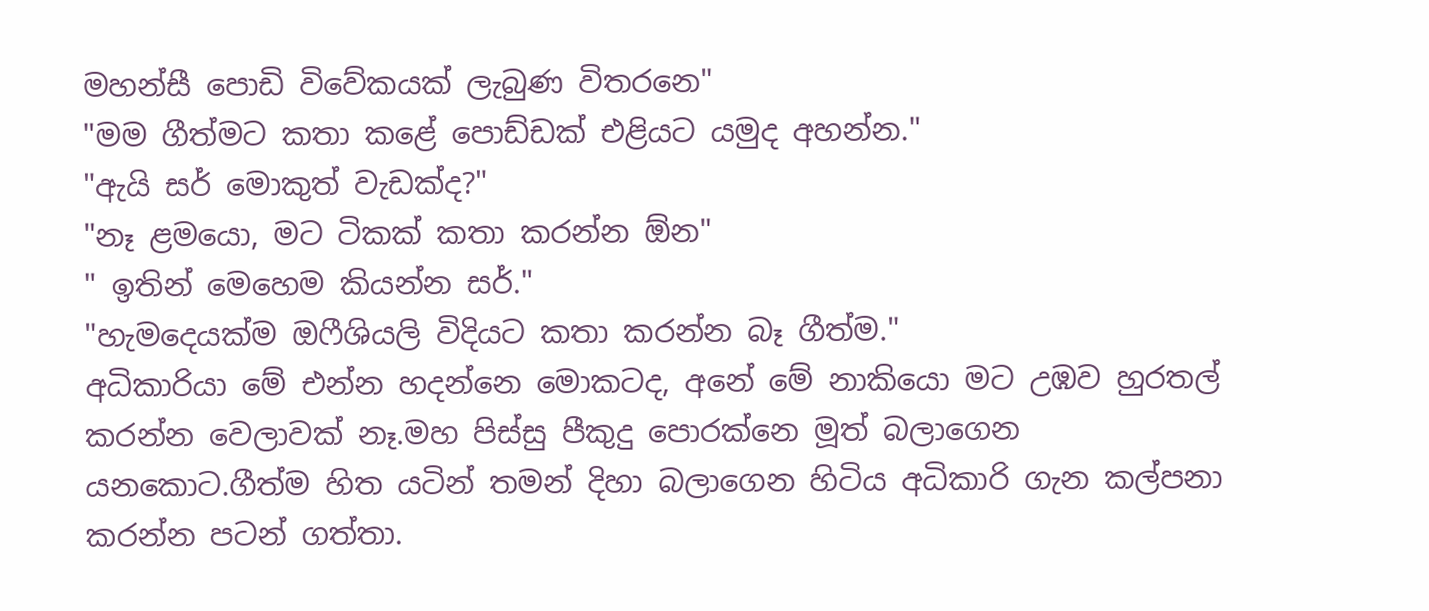මහන්සී පොඩි විවේකයක් ලැබුණ විතරනෙ"
"මම ගීත්මට කතා කළේ පොඩ්ඩක් එළියට යමුද අහන්න."
"ඇයි සර් මොකුත් වැඩක්ද?"
"නෑ ළමයො, මට ටිකක් කතා කරන්න ඕන"
" ඉතින් මෙහෙම කියන්න සර්."
"හැමදෙයක්ම ඔෆීශියලි විදියට කතා කරන්න බෑ ගීත්ම."
අධිකාරියා මේ එන්න හදන්නෙ මොකටද, අනේ මේ නාකියො මට උඹව හුරතල් කරන්න වෙලාවක් නෑ.මහ පිස්සු පීකුදු පොරක්නෙ මූත් බලාගෙන යනකොට.ගීත්ම හිත යටින් තමන් දිහා බලාගෙන හිටිය අධිකාරි ගැන කල්පනා කරන්න පටන් ගත්තා.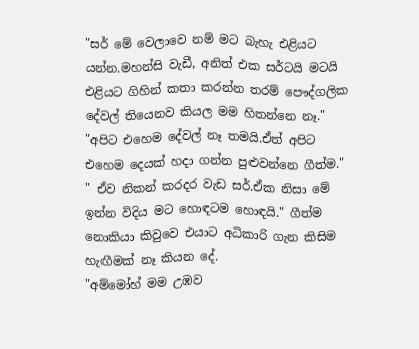"සර් මේ වෙලාවෙ නම් මට බැහැ එළියට යන්න.මහන්සි වැඩී, අනිත් එක සර්ටයි මටයි එළියට ගිහින් කතා කරන්න තරම් පෞද්ගලික දේවල් තියෙනව කියල මම හිතන්නෙ නෑ."
"අපිට එහෙම දේවල් නෑ තමයි.ඒත් අපිට එහෙම දෙයක් හදා ගන්න පුළුවන්නෙ ගීත්ම."
" ඒව නිකන් කරදර වැඩ සර්.ඒක නිසා මේ ඉන්න විදිය මට හොඳටම හොඳයි." ගීත්ම නොකියා කිවුවෙ එයාට අධිකාරි ගැන කිසිම හැඟීමක් නෑ කියන දේ.
"අම්මෝහ් මම උඹව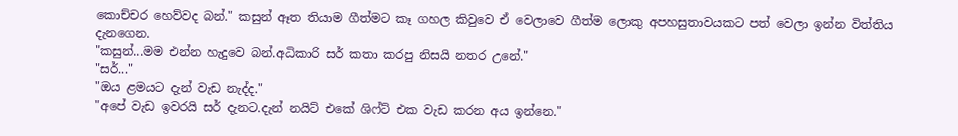කොච්චර හෙව්වද බන්." කසුන් ඈත තියාම ගීත්මට කෑ ගහල කිවුවෙ ඒ වෙලාවෙ ගීත්ම ලොකු අපහසුතාවයකට පත් වෙලා ඉන්න විත්තිය දැනගෙන.
"කසුන්...මම එන්න හැදුවෙ බන්.අධිකාරි සර් කතා කරපු නිසයි නතර උනේ."
"සර්..."
"ඔය ළමයට දැන් වැඩ නැද්ද."
"අපේ වැඩ ඉවරයි සර් දැනට.දැන් නයිට් එකේ ශිෆ්ට් එක වැඩ කරන අය ඉන්නෙ."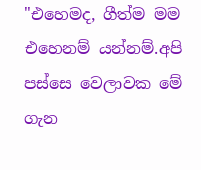"එහෙමද, ගීත්ම මම එහෙනම් යන්නම්.අපි පස්සෙ වෙලාවක මේ ගැන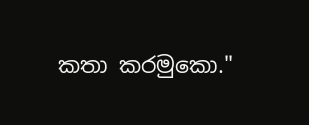කතා කරමුකො."